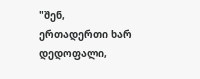"შენ, ერთადერთი ხარ დედოფალი,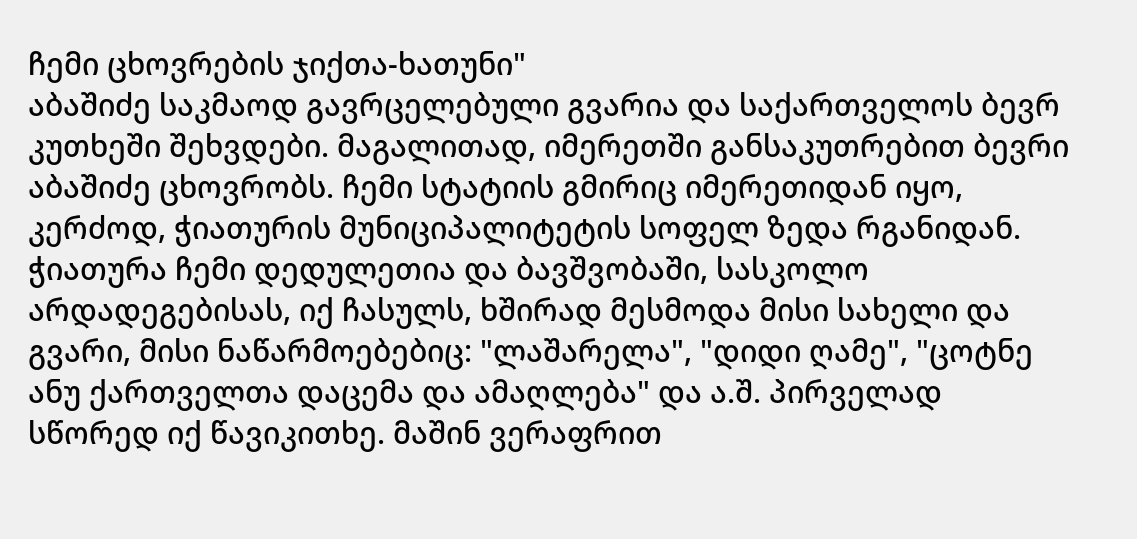ჩემი ცხოვრების ჯიქთა-ხათუნი"
აბაშიძე საკმაოდ გავრცელებული გვარია და საქართველოს ბევრ კუთხეში შეხვდები. მაგალითად, იმერეთში განსაკუთრებით ბევრი აბაშიძე ცხოვრობს. ჩემი სტატიის გმირიც იმერეთიდან იყო, კერძოდ, ჭიათურის მუნიციპალიტეტის სოფელ ზედა რგანიდან. ჭიათურა ჩემი დედულეთია და ბავშვობაში, სასკოლო არდადეგებისას, იქ ჩასულს, ხშირად მესმოდა მისი სახელი და გვარი, მისი ნაწარმოებებიც: "ლაშარელა", "დიდი ღამე", "ცოტნე ანუ ქართველთა დაცემა და ამაღლება" და ა.შ. პირველად სწორედ იქ წავიკითხე. მაშინ ვერაფრით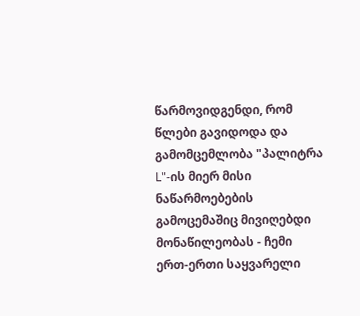წარმოვიდგენდი, რომ წლები გავიდოდა და გამომცემლობა "პალიტრა L"-ის მიერ მისი ნაწარმოებების გამოცემაშიც მივიღებდი მონაწილეობას - ჩემი ერთ-ერთი საყვარელი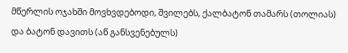მწერლის ოჯახში მოვხვდებოდი, შვილებს, ქალბატონ თამარს (თოლიას) და ბატონ დავითს (აწ განსვენებულს)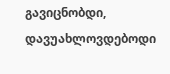გავიცნობდი, დავუახლოვდებოდი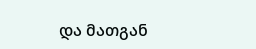და მათგან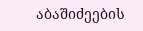აბაშიძეების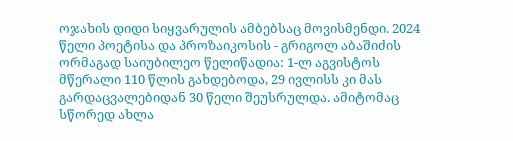ოჯახის დიდი სიყვარულის ამბებსაც მოვისმენდი. 2024 წელი პოეტისა და პროზაიკოსის - გრიგოლ აბაშიძის ორმაგად საიუბილეო წელიწადია: 1-ლ აგვისტოს მწერალი 110 წლის გახდებოდა, 29 ივლისს კი მას გარდაცვალებიდან 30 წელი შეუსრულდა. ამიტომაც სწორედ ახლა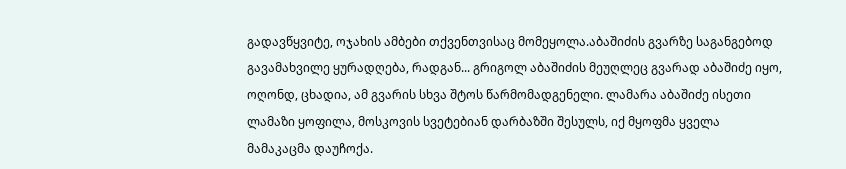გადავწყვიტე, ოჯახის ამბები თქვენთვისაც მომეყოლა.აბაშიძის გვარზე საგანგებოდ გავამახვილე ყურადღება, რადგან... გრიგოლ აბაშიძის მეუღლეც გვარად აბაშიძე იყო, ოღონდ, ცხადია, ამ გვარის სხვა შტოს წარმომადგენელი. ლამარა აბაშიძე ისეთი ლამაზი ყოფილა, მოსკოვის სვეტებიან დარბაზში შესულს, იქ მყოფმა ყველა მამაკაცმა დაუჩოქა.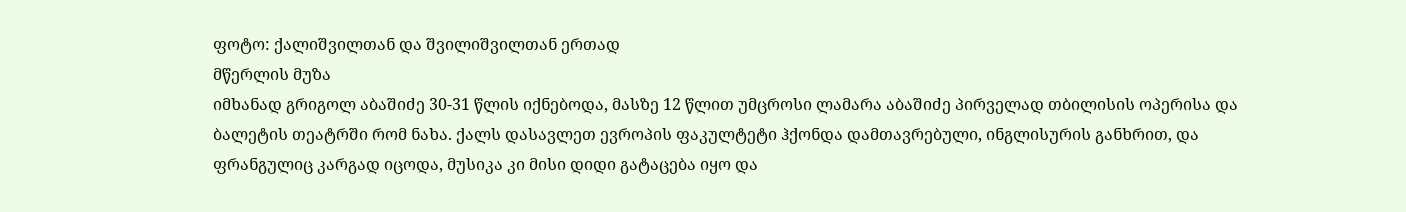ფოტო: ქალიშვილთან და შვილიშვილთან ერთად
მწერლის მუზა
იმხანად გრიგოლ აბაშიძე 30-31 წლის იქნებოდა, მასზე 12 წლით უმცროსი ლამარა აბაშიძე პირველად თბილისის ოპერისა და ბალეტის თეატრში რომ ნახა. ქალს დასავლეთ ევროპის ფაკულტეტი ჰქონდა დამთავრებული, ინგლისურის განხრით, და ფრანგულიც კარგად იცოდა, მუსიკა კი მისი დიდი გატაცება იყო და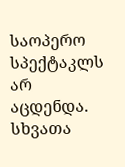საოპერო სპექტაკლს არ აცდენდა. სხვათა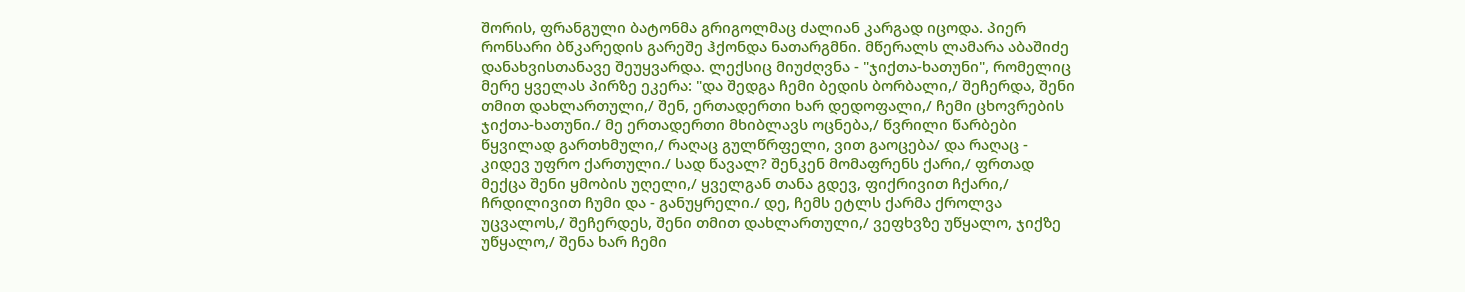შორის, ფრანგული ბატონმა გრიგოლმაც ძალიან კარგად იცოდა. პიერ რონსარი ბწკარედის გარეშე ჰქონდა ნათარგმნი. მწერალს ლამარა აბაშიძე დანახვისთანავე შეუყვარდა. ლექსიც მიუძღვნა - "ჯიქთა-ხათუნი", რომელიც მერე ყველას პირზე ეკერა: "და შედგა ჩემი ბედის ბორბალი,/ შეჩერდა, შენი თმით დახლართული,/ შენ, ერთადერთი ხარ დედოფალი,/ ჩემი ცხოვრების ჯიქთა-ხათუნი./ მე ერთადერთი მხიბლავს ოცნება,/ წვრილი წარბები წყვილად გართხმული,/ რაღაც გულწრფელი, ვით გაოცება/ და რაღაც - კიდევ უფრო ქართული./ სად წავალ? შენკენ მომაფრენს ქარი,/ ფრთად მექცა შენი ყმობის უღელი,/ ყველგან თანა გდევ, ფიქრივით ჩქარი,/ ჩრდილივით ჩუმი და - განუყრელი./ დე, ჩემს ეტლს ქარმა ქროლვა უცვალოს,/ შეჩერდეს, შენი თმით დახლართული,/ ვეფხვზე უწყალო, ჯიქზე უწყალო,/ შენა ხარ ჩემი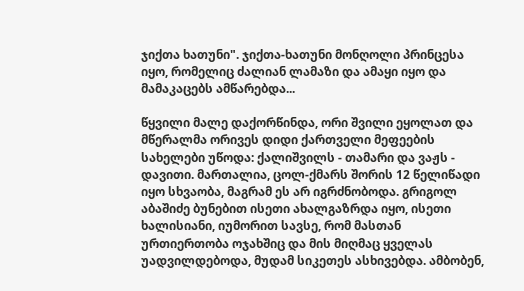ჯიქთა ხათუნი". ჯიქთა-ხათუნი მონღოლი პრინცესა იყო, რომელიც ძალიან ლამაზი და ამაყი იყო და მამაკაცებს ამწარებდა...

წყვილი მალე დაქორწინდა, ორი შვილი ეყოლათ და მწერალმა ორივეს დიდი ქართველი მეფეების სახელები უწოდა: ქალიშვილს - თამარი და ვაჟს - დავითი. მართალია, ცოლ-ქმარს შორის 12 წელიწადი იყო სხვაობა, მაგრამ ეს არ იგრძნობოდა. გრიგოლ აბაშიძე ბუნებით ისეთი ახალგაზრდა იყო, ისეთი ხალისიანი, იუმორით სავსე, რომ მასთან ურთიერთობა ოჯახშიც და მის მიღმაც ყველას უადვილდებოდა, მუდამ სიკეთეს ასხივებდა. ამბობენ,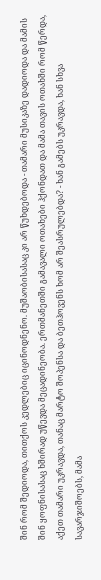შინ რომ შედიოდა, თითქოს კედლებიც იცინოდნენო. მუშაობისასაც კი არ წუხდებოდა - თამარი მუსიკაზე დადიოდა და მამის შინ ყოფნისასაც ხშირად უწევდა მეცადინეობა. ერთმანეთში გამავალი ოთახები ჰქონდათ და მამა თავის ოთახში რომ წერდა, აქეთ თამარი უკრავდა, თანაც მარტო შოპენსა და ბეთჰოვენს ხომ არ შეასრულებდა? - ხან გამებს უკრავდა, ხან სხვა სავარჯიშოებს, მამა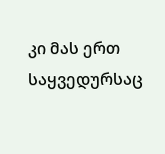კი მას ერთ საყვედურსაც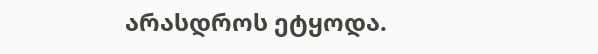არასდროს ეტყოდა.